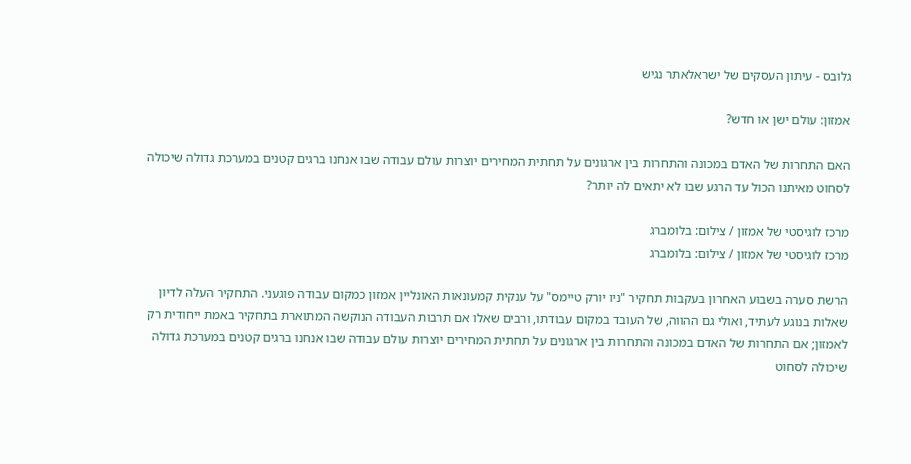גלובס - עיתון העסקים של ישראלאתר נגיש

אמזון: עולם ישן או חדש?

האם התחרות של האדם במכונה והתחרות בין ארגונים על תחתית המחירים יוצרות עולם עבודה שבו אנחנו ברגים קטנים במערכת גדולה שיכולה לסחוט מאיתנו הכול עד הרגע שבו לא יתאים לה יותר?

מרכז לוגיסטי של אמזון / צילום: בלומברג
מרכז לוגיסטי של אמזון / צילום: בלומברג

הרשת סערה בשבוע האחרון בעקבות תחקיר "ניו יורק טיימס" על ענקית קמעונאות האונליין אמזון כמקום עבודה פוגעני. התחקיר העלה לדיון שאלות בנוגע לעתיד, ואולי גם ההווה, של העובד במקום עבודתו, ורבים שאלו אם תרבות העבודה הנוקשה המתוארת בתחקיר באמת ייחודית רק לאמזון; אם התחרות של האדם במכונה והתחרות בין ארגונים על תחתית המחירים יוצרות עולם עבודה שבו אנחנו ברגים קטנים במערכת גדולה שיכולה לסחוט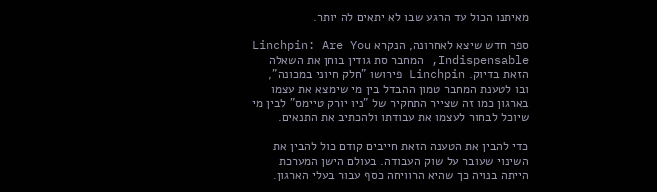מאיתנו הכול עד הרגע שבו לא יתאים לה יותר.

ספר חדש שיצא לאחרונה, הנקרא Linchpin: Are You Indispensable, המחבר סת גודין בוחן את השאלה הזאת בדיוק. Linchpin פירושו "חלק חיוני במכונה", ובו לטענת המחבר טמון ההבדל בין מי שימצא את עצמו בארגון כמו זה שצייר התחקיר של "ניו יורק טיימס" לבין מי שיוכל לבחור לעצמו את עבודתו ולהכתיב את התנאים.

כדי להבין את הטענה הזאת חייבים קודם כול להבין את השינוי שעובר על שוק העבודה. בעולם הישן המערכת הייתה בנויה כך שהיא הרוויחה כסף עבור בעלי הארגון.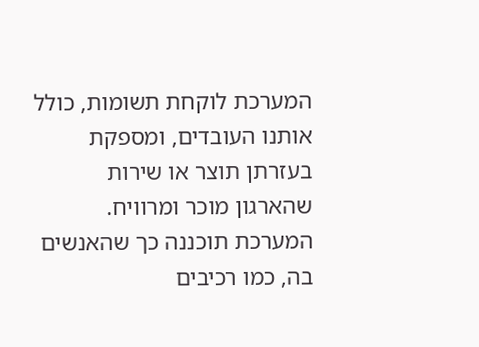המערכת לוקחת תשומות, כולל אותנו העובדים, ומספקת בעזרתן תוצר או שירות שהארגון מוכר ומרוויח. המערכת תוכננה כך שהאנשים בה, כמו רכיבים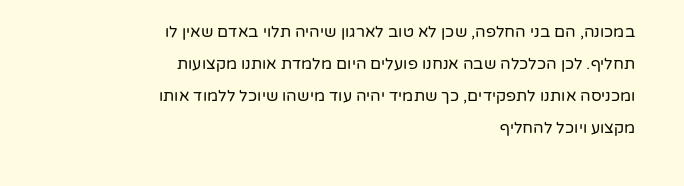במכונה, הם בני החלפה, שכן לא טוב לארגון שיהיה תלוי באדם שאין לו תחליף. לכן הכלכלה שבה אנחנו פועלים היום מלמדת אותנו מקצועות ומכניסה אותנו לתפקידים, כך שתמיד יהיה עוד מישהו שיוכל ללמוד אותו מקצוע ויוכל להחליף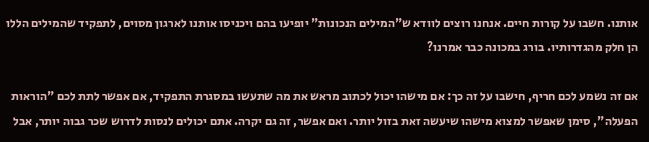אותנו. חשבו על קורות חיים. אנחנו רוצים לוודא ש"המילים הנכונות" יופיעו בהם ויכניסו אותנו לארגון מסוים, לתפקיד שהמילים הללו הן חלק מהגדרותיו. בורג במכונה כבר אמרנו?

אם זה נשמע לכם חריף, חישבו על זה כך: אם מישהו יכול לכתוב מראש את מה שתעשו במסגרת התפקיד, אם אפשר לתת לכם "הוראות הפעלה", סימן שאפשר למצוא מישהו שיעשה זאת בזול יותר. ואם אפשר, זה גם יקרה. אתם יכולים לנסות לדרוש שכר גבוה יותר, אבל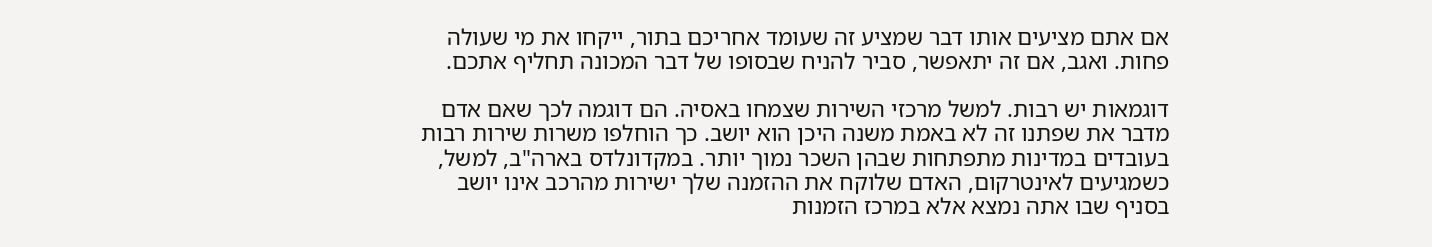אם אתם מציעים אותו דבר שמציע זה שעומד אחריכם בתור, ייקחו את מי שעולה פחות. ואגב, אם זה יתאפשר, סביר להניח שבסופו של דבר המכונה תחליף אתכם.

דוגמאות יש רבות. למשל מרכזי השירות שצמחו באסיה. הם דוגמה לכך שאם אדם מדבר את שפתנו זה לא באמת משנה היכן הוא יושב. כך הוחלפו משרות שירות רבות בעובדים במדינות מתפתחות שבהן השכר נמוך יותר. במקדונלדס בארה"ב, למשל, כשמגיעים לאינטרקום, האדם שלוקח את ההזמנה שלך ישירות מהרכב אינו יושב בסניף שבו אתה נמצא אלא במרכז הזמנות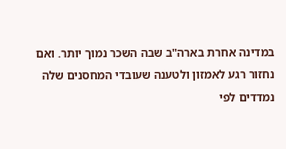במדינה אחרת בארה"ב שבה השכר נמוך יותר. ואם נחזור רגע לאמזון ולטענה שעובדי המחסנים שלה נמדדים לפי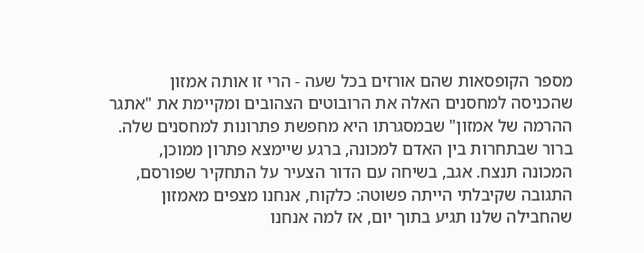מספר הקופסאות שהם אורזים בכל שעה - הרי זו אותה אמזון שהכניסה למחסנים האלה את הרובוטים הצהובים ומקיימת את "אתגר ההרמה של אמזון" שבמסגרתו היא מחפשת פתרונות למחסנים שלה. ברור שבתחרות בין האדם למכונה, ברגע שיימצא פתרון ממוכן, המכונה תנצח. אגב, בשיחה עם הדור הצעיר על התחקיר שפורסם, התגובה שקיבלתי הייתה פשוטה: כלקוח, אנחנו מצפים מאמזון שהחבילה שלנו תגיע בתוך יום, אז למה אנחנו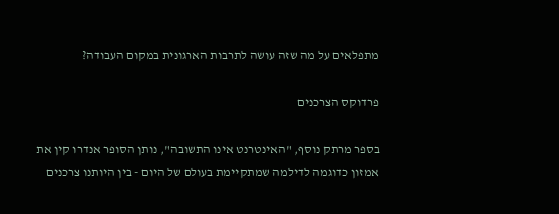מתפלאים על מה שזה עושה לתרבות הארגונית במקום העבודה?

פרדוקס הצרכנים

בספר מרתק נוסף, "האינטרנט אינו התשובה", נותן הסופר אנדרו קין את אמזון כדוגמה לדילמה שמתקיימת בעולם של היום - בין היותנו צרכנים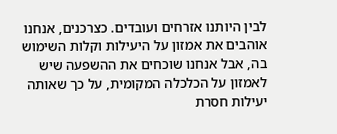לבין היותנו אזרחים ועובדים. כצרכנים, אנחנו אוהבים את אמזון על היעילות וקלות השימוש בה, אבל אנחנו שוכחים את ההשפעה שיש לאמזון על הכלכלה המקומית, על כך שאותה יעילות חסרת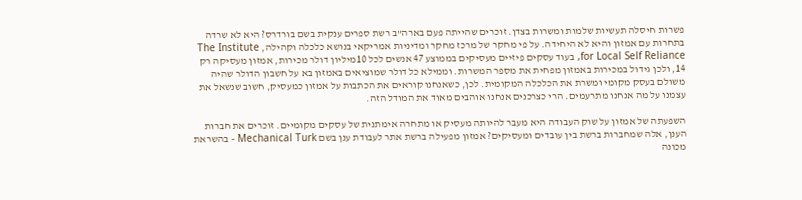פשרות חיסלה תעשיות שלמות ומשרות בצדן. זוכרים שהייתה פעם בארה"ב רשת ספרים ענקית בשם בורדרס? היא לא שרדה בתחרות עם אמזון והיא לא היחידה. על פי מחקר של מרכז מחקר ומדיניות אמריקאי בנושא כלכלה וקהילה, The Institute for Local Self Reliance, בעוד עסקים פיזיים מעסיקים בממוצע 47 אנשים לכל 10מיליון דולר מכירות, אמזון מעסיקה רק 14, ולכן גידול במכירות באמזון מפחית את מספר המשרות. וממילא כל דולר שמוציאים באמזון בא על חשבון הדולר שהיה משולם בעסק מקומי ומשרת את הכלכלה המקומית. לכן, כשאנחנו קוראים את הכתבות על אמזון כמעסיק, חשוב שנשאל את עצמנו על מה אנחנו מתרעמים. הרי כצרכנים אנחנו אוהבים מאוד את המודל הזה.

השפעתה של אמזון על שוק העבודה היא מעבר להיותה מעסיק או מתחרה אימתנית של עסקים מקומיים. זוכרים את חברות הענן, אלה שמחברות ברשת בין עובדים ומעסיקים? אמזון מפעילה ברשת אתר לעבודת ענן בשם Mechanical Turk - בהשראת מכונה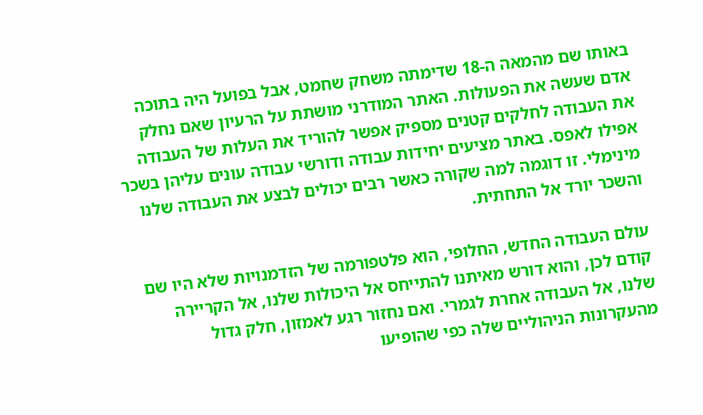באותו שם מהמאה ה-18 שדימתה משחק שחמט, אבל בפועל היה בתוכה אדם שעשה את הפעולות. האתר המודרני מושתת על הרעיון שאם נחלק את העבודה לחלקים קטנים מספיק אפשר להוריד את העלות של העבודה אפילו לאפס. באתר מציעים יחידות עבודה ודורשי עבודה עונים עליהן בשכר מינימלי. זו דוגמה למה שקורה כאשר רבים יכולים לבצע את העבודה שלנו והשכר יורד אל התחתית.

עולם העבודה החדש, החלופי, הוא פלטפורמה של הזדמנויות שלא היו שם קודם לכן, והוא דורש מאיתנו להתייחס אל היכולות שלנו, אל הקריירה שלנו, אל העבודה אחרת לגמרי. ואם נחזור רגע לאמזון, חלק גדול מהעקרונות הניהוליים שלה כפי שהופיעו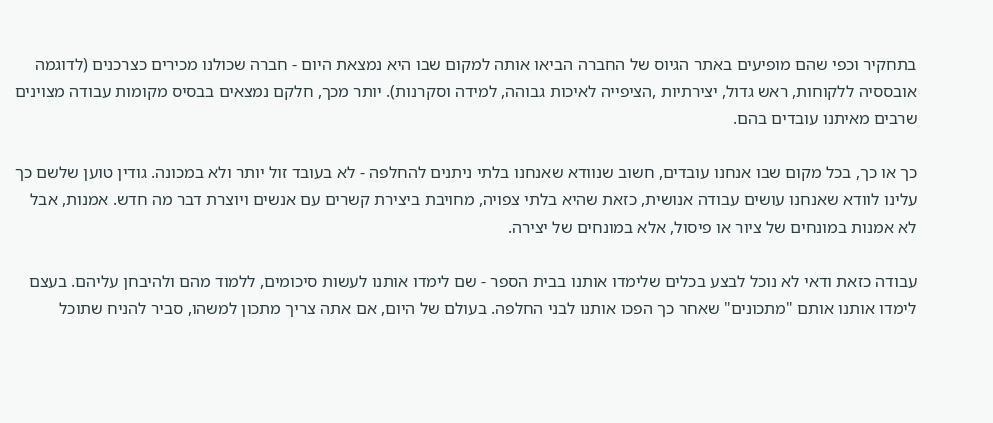בתחקיר וכפי שהם מופיעים באתר הגיוס של החברה הביאו אותה למקום שבו היא נמצאת היום - חברה שכולנו מכירים כצרכנים (לדוגמה אובססיה ללקוחות, ראש גדול, יצירתיות ,הציפייה לאיכות גבוהה, למידה וסקרנות). יותר מכך, חלקם נמצאים בבסיס מקומות עבודה מצוינים שרבים מאיתנו עובדים בהם.

כך או כך, בכל מקום שבו אנחנו עובדים, חשוב שנוודא שאנחנו בלתי ניתנים להחלפה - לא בעובד זול יותר ולא במכונה. גודין טוען שלשם כך עלינו לוודא שאנחנו עושים עבודה אנושית, כזאת שהיא בלתי צפויה, מחויבת ביצירת קשרים עם אנשים ויוצרת דבר מה חדש. אמנות, אבל לא אמנות במונחים של ציור או פיסול, אלא במונחים של יצירה.

עבודה כזאת ודאי לא נוכל לבצע בכלים שלימדו אותנו בבית הספר - שם לימדו אותנו לעשות סיכומים, ללמוד מהם ולהיבחן עליהם. בעצם לימדו אותנו אותם "מתכונים" שאחר כך הפכו אותנו לבני החלפה. בעולם של היום, אם אתה צריך מתכון למשהו, סביר להניח שתוכל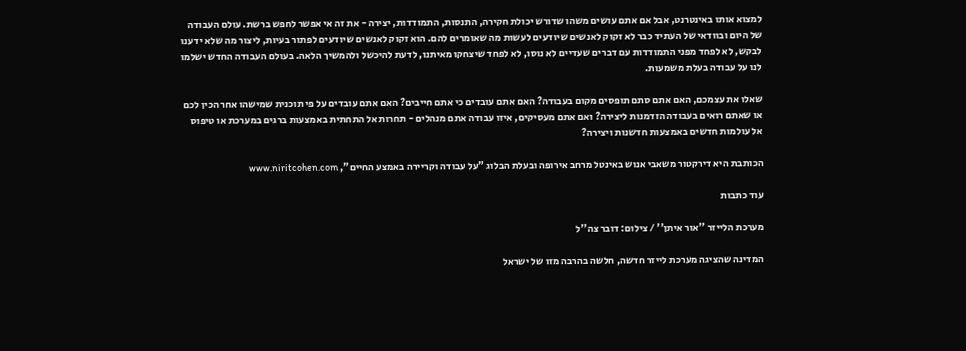למצוא אותו באינטרנט, אבל אם אתם עושים משהו שדורש יכולת חקירה, התנסות, התמודדות, יצירה - את זה אי אפשר לחפש ברשת. עולם העבודה של היום ובוודאי של העתיד כבר לא זקוק לאנשים שיודעים לעשות מה שאומרים להם. הוא זקוק לאנשים שיודעים לפתור בעיות, ליצור מה שלא ידענו לבקש, לא לפחד מפני התמודדות עם דברים שעדיים לא נוסו, לא לפחד שיצחקו מאיתנו, לדעת להיכשל ולהמשיך הלאה. בעולם העבודה החדש ישלמו לנו על עבודה בעלת משמעות.

שאלו את עצמכם, האם אתם סתם תופסים מקום בעבודה? האם אתם עובדים כי אתם חייבים? האם אתם עובדים על פי תוכנית שמישהו אחר הכין לכם או שאתם רואים בעבודה הזדמנות ליצירה? ואם אתם מעסיקים, איזו עבודה אתם מנהלים - תחרות אל התחתית באמצעות ברגים במערכת או טיפוס אל עולמות חדשים באמצעות חדשנות ויצירה?

הכותבת היא דירקטור משאבי אנוש באינטל מרחב אירופה ובעלת הבלוג "על עבודה וקריירה באמצע החיים", www.niritcohen.com

עוד כתבות

מערכת הלייזר ''אור איתן'' / צילום: דובר צה''ל

המדינה שהציגה מערכת לייזר חדשה, חלשה בהרבה מזו של ישראל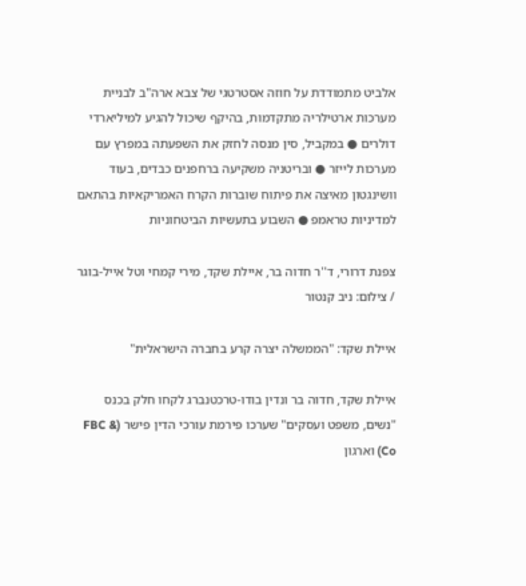אלביט מתמודדת על חוזה אסטרטגי של צבא ארה"ב לבניית מערכות ארטילריה מתקדמות, בהיקף שיכול להגיע למיליארדי דולרים ● במקביל, סין מנסה לחזק את השפעתה במפרץ עם מערכות לייזר ● ובריטניה משקיעה ברחפנים כבדים, בעוד וושינגטון מאיצה את פיתוח שוברות הקרח האמריקאיות בהתאם למדיניות טראמפ ● השבוע בתעשיות הביטחוניות

צפנת דרורי, ד''ר חדוה בר, איילת שקד, מירי קמחי וטל אייל-בוגר / צילום: ניב קנטור

איילת שקד: "הממשלה יצרה קרע בחברה הישראלית"

איילת שקד, חדוה בר ונדין בודו-טרכטנברג לקחו חלק בכנס "נשים, משפט ועסקים" שערכו פירמת עורכי הדין פישר (FBC & Co) וארגון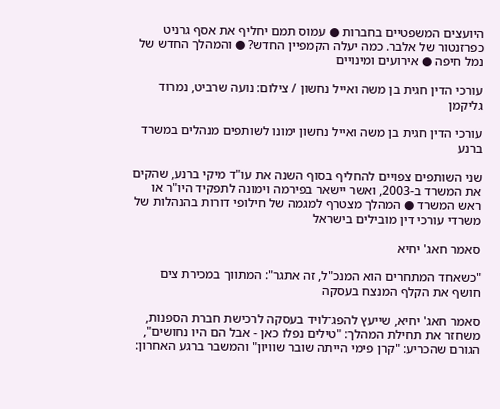היועצים המשפטיים בחברות ● עמוס תמם יחליף את אסף גרניט כפרזנטור של אלבר. כמה יעלה הקמפיין החדש? ● והמהלך החדש של נמל חיפה ● אירועים ומינויים

עורכי הדין חגית בן משה ואייל נחשון / צילום: נועה שרביט, נמרוד גליקמן

עורכי הדין חגית בן משה ואייל נחשון ימונו לשותפים מנהלים במשרד ברנע

שני השותפים צפויים להחליף בסוף השנה את עו"ד מיקי ברנע, שהקים את המשרד ב-2003, ואשר יישאר בפירמה וימונה לתפקיד היו"ר או ראש המשרד ● המהלך מצטרף למגמה של חילופי דורות בהנהלות של משרדי עורכי דין מובילים בישראל

סאמר חאג' יחיא

"כשאחד המתחרים הוא המנכ"ל, זה אתגר": המתווך במכירת צים חושף את הקלף המנצח בעסקה

סאמר חאג' יחיא, שייעץ להפג־לויד בעסקה לרכישת חברת הספנות, משחזר את תחילת המהלך: "טילים נפלו כאן - אבל הם היו נחושים", הגורם שהכריע: "קרן פימי הייתה שובר שוויון" והמשבר ברגע האחרון: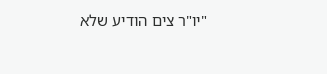"יו"ר צים הודיע שלא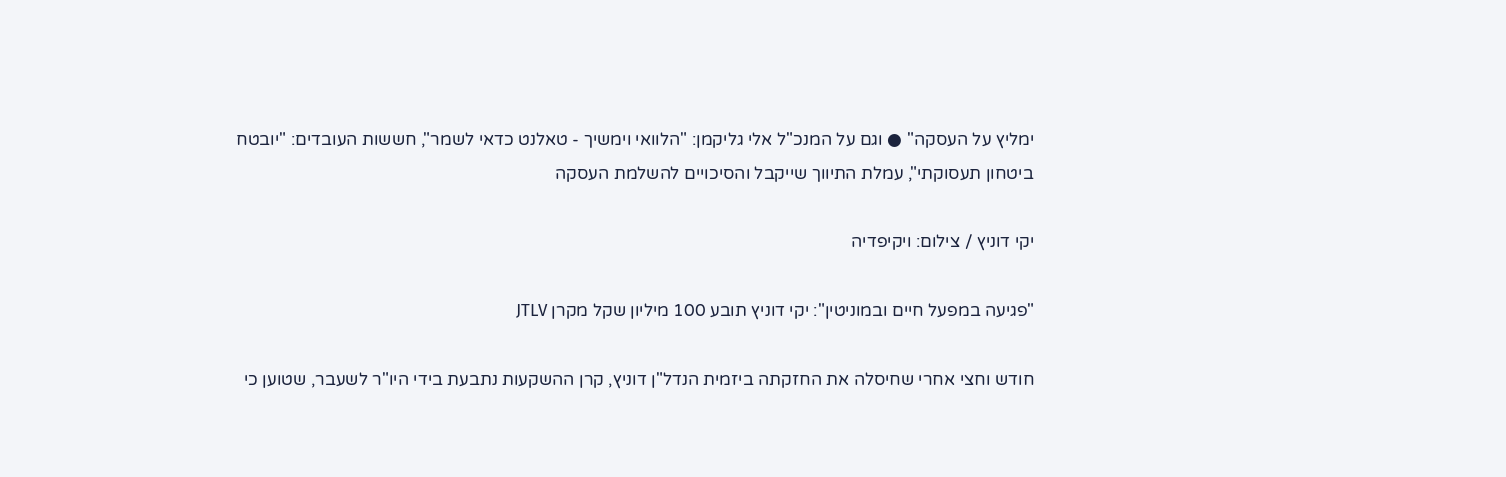ימליץ על העסקה" ● וגם על המנכ"ל אלי גליקמן: "הלוואי וימשיך - טאלנט כדאי לשמר", חששות העובדים: "יובטח ביטחון תעסוקתי", עמלת התיווך שייקבל והסיכויים להשלמת העסקה

יקי דוניץ / צילום: ויקיפדיה

"פגיעה במפעל חיים ובמוניטין": יקי דוניץ תובע 100 מיליון שקל מקרן JTLV

חודש וחצי אחרי שחיסלה את החזקתה ביזמית הנדל"ן דוניץ, קרן ההשקעות נתבעת בידי היו"ר לשעבר, שטוען כי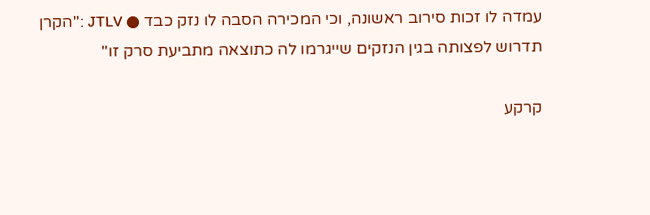עמדה לו זכות סירוב ראשונה, וכי המכירה הסבה לו נזק כבד ● JTLV :"הקרן תדרוש לפצותה בגין הנזקים שייגרמו לה כתוצאה מתביעת סרק זו"

קרקע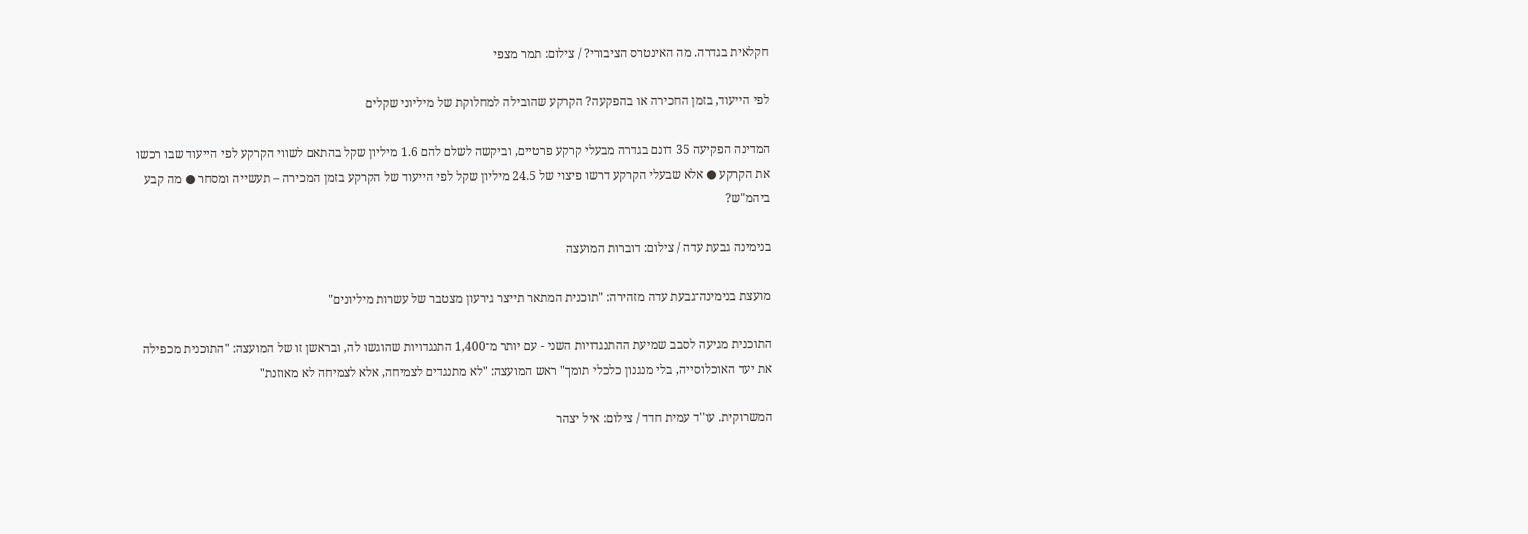חקלאית בגדרה. מה האינטרס הציבורי? / צילום: תמר מצפי

לפי הייעוד, בזמן החכירה או בהפקעה? הקרקע שהובילה למחלוקת של מיליוני שקלים

המדינה הפקיעה 35 דונם בגדרה מבעלי קרקע פרטיים, וביקשה לשלם להם 1.6 מיליון שקל בהתאם לשווי הקרקע לפי הייעוד שבו רכשו את הקרקע ● אלא שבעלי הקרקע דרשו פיצוי של 24.5 מיליון שקל לפי הייעוד של הקרקע בזמן המכירה – תעשייה ומסחר ● מה קבע ביהמ"ש?

בנימינה גבעת עדה / צילום: דוברות המועצה

מועצת בנימינה־גבעת עדה מזהירה: "תוכנית המתאר תייצר גירעון מצטבר של עשרות מיליונים"

התוכנית מגיעה לסבב שמיעת ההתנגדויות השני - עם יותר מ־1,400 התנגדויות שהוגשו לה, ובראשן זו של המועצה: "התוכנית מכפילה את יעד האוכלוסייה, בלי מנגנון כלכלי תומך" ראש המועצה: "לא מתנגדים לצמיחה, אלא לצמיחה לא מאוזנת"

המשרוקית. עו''ד עמית חדד / צילום: איל יצהר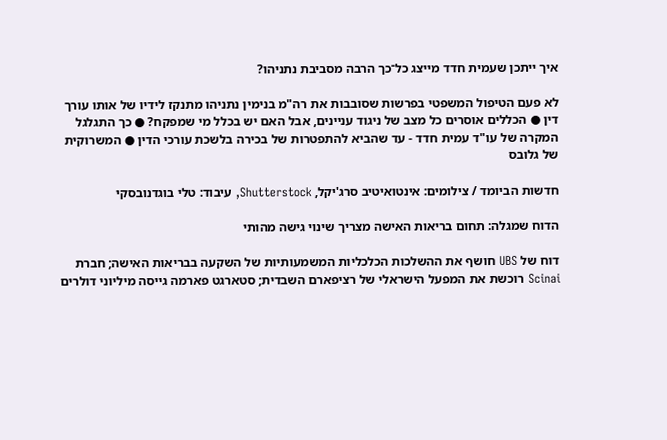איך ייתכן שעמית חדד מייצג כל־כך הרבה מסביבת נתניהו?

לא פעם הטיפול המשפטי בפרשות שסובבות את רה"מ בנימין נתניהו מתנקז לידיו של אותו עורך דין ● הכללים אוסרים כל מצב של ניגוד עניינים, אבל האם יש בכלל מי שמפקח? ● כך התגלגל המקרה של עו"ד עמית חדד - עד שהביא להתפטרות של בכירה בלשכת עורכי הדין ● המשרוקית של גלובס

חדשות הביומד / צילומים: אינטואיטיב סרג'יקל, Shutterstock, עיבוד: טלי בוגדנובסקי

הדוח שמגלה: תחום בריאות האישה מצריך שינוי גישה מהותי

דוח של UBS חושף את ההשלכות הכלכליות המשמעותיות של השקעה בבריאות האישה; חברת Scinai רוכשת את המפעל הישראלי של רציפארם השבדית; סטארגט פארמה גייסה מיליוני דולרים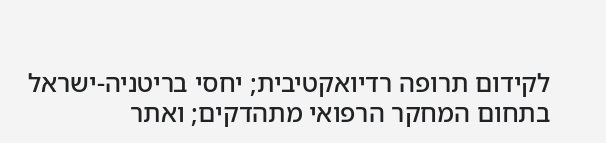לקידום תרופה רדיואקטיבית; יחסי בריטניה-ישראל בתחום המחקר הרפואי מתהדקים; ואתר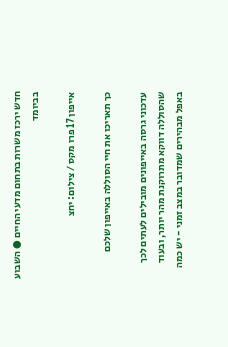חדש ירכז משרות בתחום מדעי החיים ● השבוע בביומד

אייפון 17 פרו מקס / צילום: יחצ

כך תאריכו את חיי הסוללה באייפון שלכם

עדכוני גרסה באייפונים מובילים לעתים לכך שהסוללה דווקא מתרוקנת מהר יותר, ובעוד באפל מבהירים שמדובר במצב זמני - יש כמה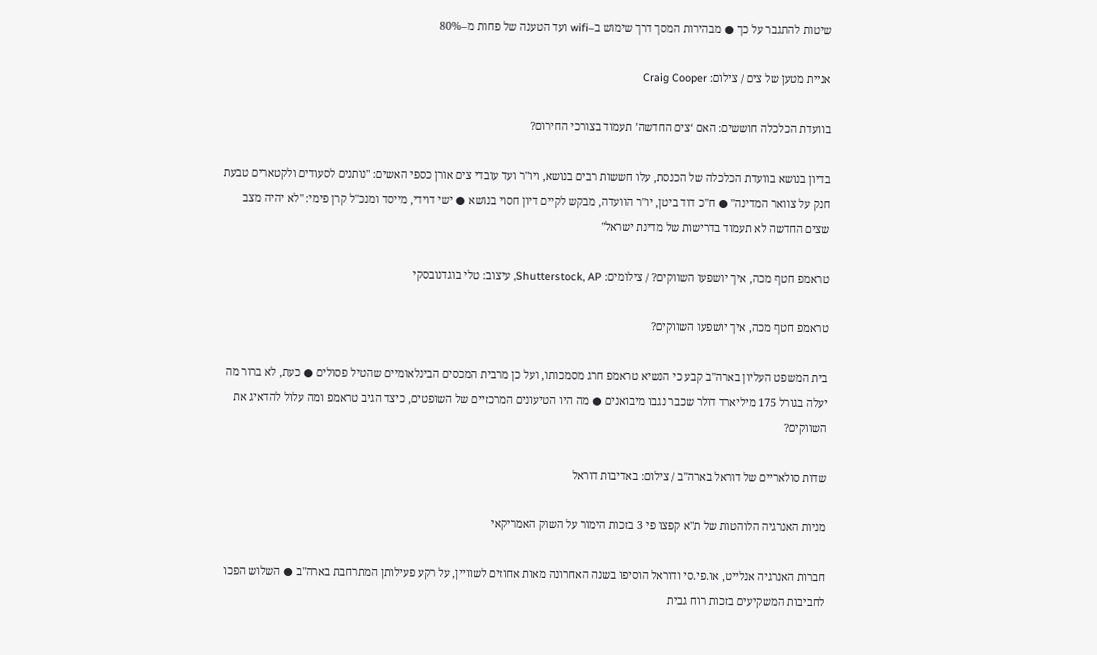שיטות להתגבר על כך ● מבהירות המסך דרך שימוש ב–wifi ועד הטענה של פחות מ–80%

אניית מטען של צים / צילום: Craig Cooper

בוועדת הכלכלה חוששים: האם ‘צים החדשה’ תעמוד בצורכי החירום?

בדיון בנושא בוועדת הכלכלה של הכנסת, עלו חששות רבים בנושא, ויו"ר ועד עובדי צים אורן כספי האשים: "נותנים לסעודים ולקטארים טבעת חנק על צוואר המדינה" ● ח"כ דוד ביטן, יו"ר הוועדה, מבקש לקיים דיון חסוי בנושא ● ישי דוידי, מייסד ומנכ"ל קרן פימי: "לא יהיה מצב שצים החדשה לא תעמוד בדרישות של מדינת ישראל"

טראמפ חטף מכה, איך יושפעו השווקים? / צילומים: Shutterstock, AP, עיצוב: טלי בוגדנובסקי

טראמפ חטף מכה, איך יושפעו השווקים?

בית המשפט העליון בארה"ב קבע כי הנשיא טראמפ חרג מסמכותו, ועל כן מרבית המכסים הבינלאומיים שהטיל פסולים ● כעת, לא ברור מה יעלה בגורל 175 מיליארד דולר שכבר נגבו מיבואנים ● מה היו הטיעונים המרכזיים של השופטים, כיצד הגיב טראמפ ומה עלול להדאיג את השווקים?

שדות סולאריים של דוראל בארה''ב / צילום: באדיבות דוראל

מניות האנרגיה הלוהטות של ת"א קפצו פי 3 בזכות הימור על השוק האמריקאי

חברות האנרגיה אנלייט, או.פי.סי ודוראל הוסיפו בשנה האחרונה מאות אחוזים לשוויין, על רקע פעילותן המתרחבת בארה"ב ● השלוש הפכו לחביבות המשקיעים בזכות רוח גבית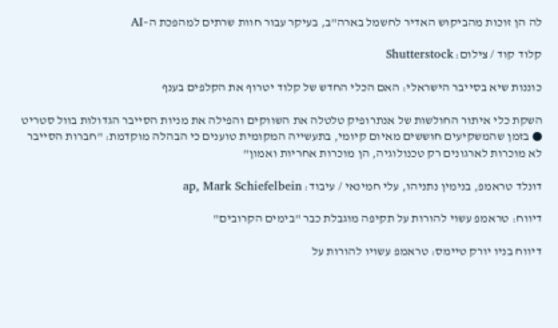לה הן זוכות מהביקוש האדיר לחשמל בארה"ב, בעיקר עבור חוות שרתים למהפכת ה–AI

קלוד קוד / צילום: Shutterstock

כוננות שיא בסייבר הישראלי: האם הכלי החדש של קלוד יטרוף את הקלפים בענף

השקת כלי איתור החולשות של אנתרופיק טלטלה את השווקים והפילה את מניות הסייבר הגדולות בוול סטריט ● בזמן שהמשקיעים חוששים מאיום קיומי, בתעשייה המקומית טוענים כי הבהלה מוקדמת: "חברות הסייבר לא מוכרות לארגונים רק טכנולוגיה, הן מוכרות אחריות ואמון"

דונלד טראמפ, בנימין נתניהו, עלי חמינאי / עיבוד: ap, Mark Schiefelbein

דיווח: טראמפ עשוי להורות על תקיפה מוגבלת כבר "בימים הקרובים"

דיווח בניו יורק טיימס: טראמפ עשויו להורות על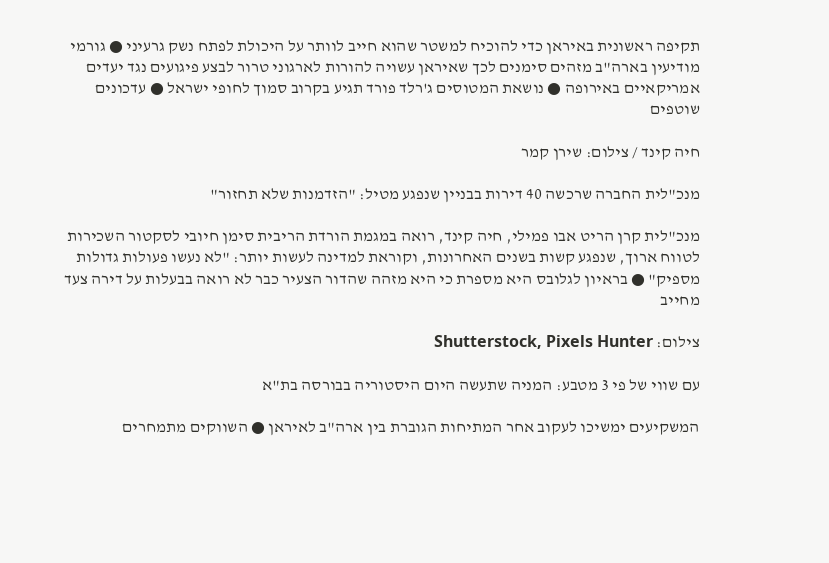תקיפה ראשונית באיראן כדי להוכיח למשטר שהוא חייב לוותר על היכולת לפתח נשק גרעיני ● גורמי מודיעין בארה"ב מזהים סימנים לכך שאיראן עשויה להורות לארגוני טרור לבצע פיגועים נגד יעדים אמריקאיים באירופה ● נושאת המטוסים ג'רלד פורד תגיע בקרוב סמוך לחופי ישראל ● עדכונים שוטפים

חיה קינד / צילום: שירן קמר

מנכ"לית החברה שרכשה 40 דירות בבניין שנפגע מטיל: "הזדמנות שלא תחזור"

מנכ"לית קרן הריט אבו פמילי, חיה קינד, רואה במגמת הורדת הריבית סימן חיובי לסקטור השכירות לטווח ארוך, שנפגע קשות בשנים האחרונות, וקוראת למדינה לעשות יותר: "לא נעשו פעולות גדולות מספיק" ● בראיון לגלובס היא מספרת כי היא מזהה שהדור הצעיר כבר לא רואה בבעלות על דירה צעד מחייב

צילום: Shutterstock, Pixels Hunter

עם שווי של פי 3 מטבע: המניה שתעשה היום היסטוריה בבורסה בת"א

המשקיעים ימשיכו לעקוב אחר המתיחות הגוברת בין ארה"ב לאיראן ● השווקים מתמחרים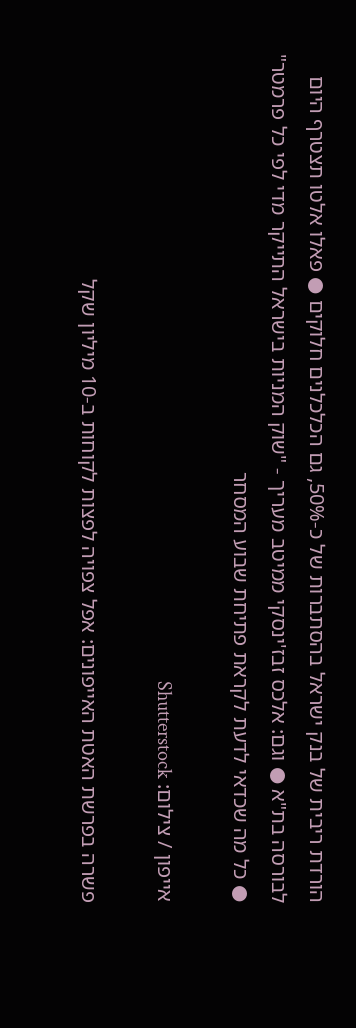הורדת ריבית של בנק ישראל בהסתברות של כ-50%, גם הכלכלנים חלוקים ● פאלו אלטו תצטרף היום לבורסה בת"א ● וגם: אלכס זבז'ינסקי ממיטב מעריך - "שוק המניות בישראל התייקר מדי לפי כל פרמטר" ● כל מה שכדאי לדעת לקראת פתיחת שבוע המסחר

אייפון / צילום: Shutterstock

פשרה בפרשת האטת האייפונים: אפל צפויה לפצות לקוחות ב-10 מיליון שקל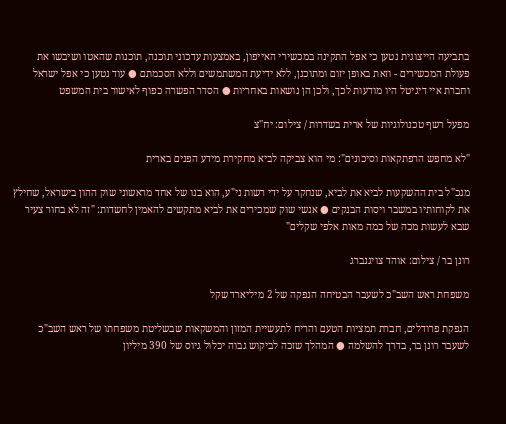בתביעה הייצוגית נטען כי אפל התקינה במכשירי האייפון, באמצעות עדכוני תוכנה, תוכנות שהאטו ושיבשו את פעולת המכשירים - וזאת באופן יזום ומתוכנן, ללא ידיעת המשתמשים וללא הסכמתם ● עוד נטען כי אפל ישראל וחברת איי דיגיטל היו מודעות לכך, ולכן הן נושאות באחריות ● הסדר הפשרה כפוף לאישור בית המשפט

מפעל רשף טכנולוגיות של ארית בשדרות / צילום: יח''צ

"לא מחפש הרפתקאות וסיכונים": מי הוא צביקה לביא מחקירת מידע הפנים בארית

מנכ"ל בית ההשקעות לביא את לביא, שנחקר על ידי רשות ני"ע, הוא בנו של אחד מראשוני שוק ההון בישראל, שחילץ את לקוחותיו במשבר ויסות הבנקים ● אנשי שוק שמכירים את לביא מתקשים להאמין לחשדות: "זה לא בחור צעיר שבא לעשות מכה של כמה מאות אלפי שקלים"

רונן בר / צילום: אוהד צויגנברג

משפחת ראש השב"כ לשעבר הבטיחה הנפקה של 2 מיליארד שקל

הנפקת פרודלים, חברת תמציות הטעם והריח לתעשיית המזון והמשקאות שבשליטת משפחתו של ראש השב"כ לשעבר רונן בר, בדרך להשלמה ● המהלך שזכה לביקוש גבוה יכלול גיוס של 390 מיליון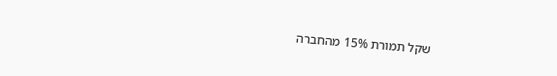שקל תמורת 15% מהחברה